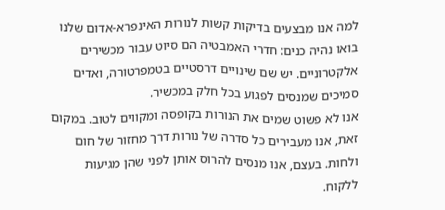למה אנו מבצעים בדיקות קשות לנורות האינפרא-אדום שלנו
בואו נהיה כנים: חדרי האמבטיה הם סיוט עבור מכשירים אלקטרוניים. יש שם שינויים דרסטיים בטמפרטורה, ואדים סמיכים שמנסים לפגוע בכל חלק במכשיר.
אנו לא פשוט שמים את הנורות בקופסה ומקווים לטוב. במקום זאת, אנו מעבירים כל סדרה של נורות דרך מחזור של חום ולחות. בעצם, אנו מנסים להרוס אותן לפני שהן מגיעות ללקוח.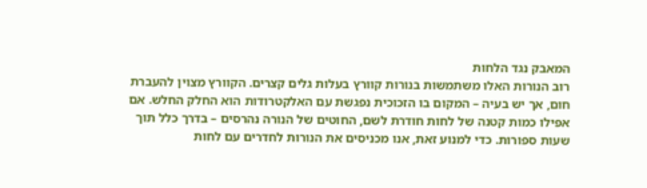המאבק נגד הלחות
רוב הנורות האלו משתמשות בנורות קוורץ בעלות גלים קצרים. הקוורץ מצוין להעברת חום, אך יש בעיה – המקום בו הזכוכית נפגשת עם האלקטרודות הוא החלק החלש. אם אפילו כמות קטנה של לחות חודרת לשם, החוטים של הנורה נהרסים – בדרך כלל תוך שעות ספורות. כדי למנוע זאת, אנו מכניסים את הנורות לחדרים עם לחות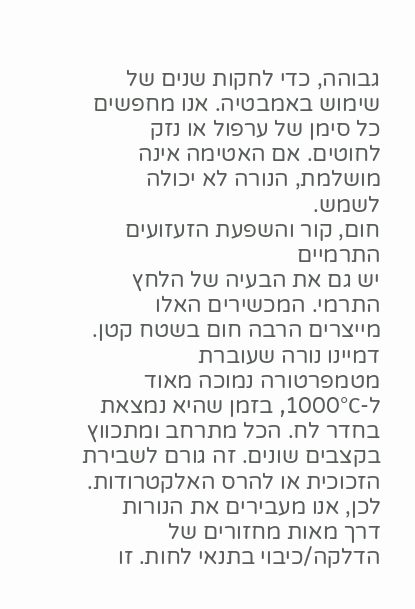גבוהה, כדי לחקות שנים של שימוש באמבטיה. אנו מחפשים כל סימן של ערפול או נזק לחוטים. אם האטימה אינה מושלמת, הנורה לא יכולה לשמש.
חום, קור והשפעת הזעזועים התרמיים
יש גם את הבעיה של הלחץ התרמי. המכשירים האלו מייצרים הרבה חום בשטח קטן. דמיינו נורה שעוברת מטמפרטורה נמוכה מאוד ל-1000°C, בזמן שהיא נמצאת בחדר לח. הכל מתרחב ומתכווץ בקצבים שונים. זה גורם לשבירת הזכוכית או להרס האלקטרודות. לכן, אנו מעבירים את הנורות דרך מאות מחזורים של הדלקה/כיבוי בתנאי לחות. זו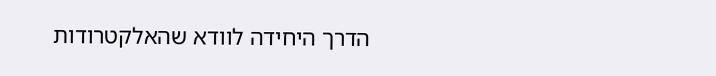הדרך היחידה לוודא שהאלקטרודות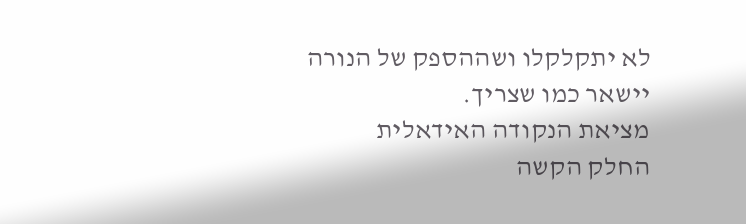לא יתקלקלו ושההספק של הנורה יישאר כמו שצריך.
מציאת הנקודה האידאלית
החלק הקשה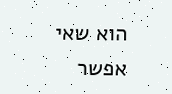הוא שאי אפשר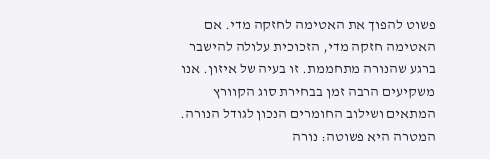פשוט להפוך את האטימה לחזקה מדי. אם האטימה חזקה מדי, הזכוכית עלולה להישבר ברגע שהנורה מתחממת. זו בעיה של איזון. אנו משקיעים הרבה זמן בבחירת סוג הקוורץ המתאים ושילוב החומרים הנכון לגודל הנורה. המטרה היא פשוטה: נורה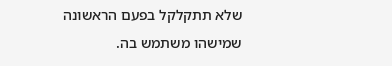שלא תתקלקל בפעם הראשונה שמישהו משתמש בה.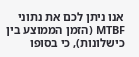אנו ניתן לכם את נתוני MTBF (הזמן הממוצע בין כישלונות), כי בסופו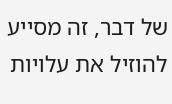של דבר, זה מסייע להוזיל את עלויות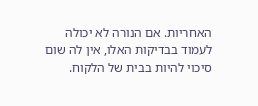האחריות. אם הנורה לא יכולה לעמוד בבדיקות האלו, אין לה שום סיכוי להיות בבית של הלקוח.